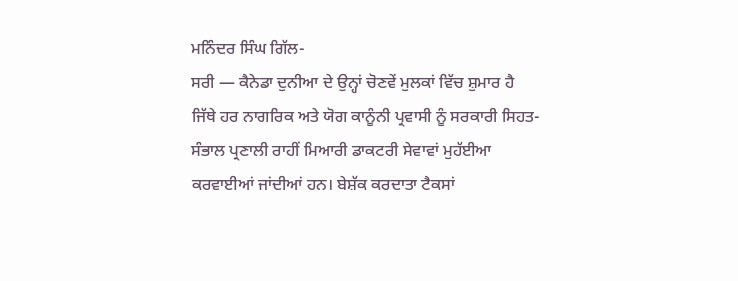ਮਨਿੰਦਰ ਸਿੰਘ ਗਿੱਲ-
ਸਰੀ — ਕੈਨੇਡਾ ਦੁਨੀਆ ਦੇ ਉਨ੍ਹਾਂ ਚੋਣਵੇਂ ਮੁਲਕਾਂ ਵਿੱਚ ਸ਼ੁਮਾਰ ਹੈ ਜਿੱਥੇ ਹਰ ਨਾਗਰਿਕ ਅਤੇ ਯੋਗ ਕਾਨੂੰਨੀ ਪ੍ਰਵਾਸੀ ਨੂੰ ਸਰਕਾਰੀ ਸਿਹਤ-ਸੰਭਾਲ ਪ੍ਰਣਾਲੀ ਰਾਹੀਂ ਮਿਆਰੀ ਡਾਕਟਰੀ ਸੇਵਾਵਾਂ ਮੁਹੱਈਆ ਕਰਵਾਈਆਂ ਜਾਂਦੀਆਂ ਹਨ। ਬੇਸ਼ੱਕ ਕਰਦਾਤਾ ਟੈਕਸਾਂ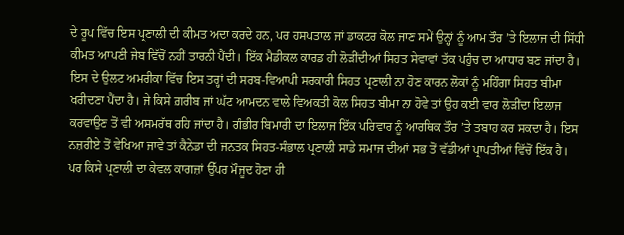ਦੇ ਰੂਪ ਵਿੱਚ ਇਸ ਪ੍ਰਣਾਲੀ ਦੀ ਕੀਮਤ ਅਦਾ ਕਰਦੇ ਹਨ, ਪਰ ਹਸਪਤਾਲ ਜਾਂ ਡਾਕਟਰ ਕੋਲ ਜਾਣ ਸਮੇਂ ਉਨ੍ਹਾਂ ਨੂੰ ਆਮ ਤੌਰ ’ਤੇ ਇਲਾਜ ਦੀ ਸਿੱਧੀ ਕੀਮਤ ਆਪਣੀ ਜੇਬ ਵਿੱਚੋਂ ਨਹੀਂ ਤਾਰਨੀ ਪੈਂਦੀ। ਇੱਕ ਮੈਡੀਕਲ ਕਾਰਡ ਹੀ ਲੋੜੀਂਦੀਆਂ ਸਿਹਤ ਸੇਵਾਵਾਂ ਤੱਕ ਪਹੁੰਚ ਦਾ ਆਧਾਰ ਬਣ ਜਾਂਦਾ ਹੈ।
ਇਸ ਦੇ ਉਲਟ ਅਮਰੀਕਾ ਵਿੱਚ ਇਸ ਤਰ੍ਹਾਂ ਦੀ ਸਰਬ-ਵਿਆਪੀ ਸਰਕਾਰੀ ਸਿਹਤ ਪ੍ਰਣਾਲੀ ਨਾ ਹੋਣ ਕਾਰਨ ਲੋਕਾਂ ਨੂੰ ਮਹਿੰਗਾ ਸਿਹਤ ਬੀਮਾ ਖਰੀਦਣਾ ਪੈਂਦਾ ਹੈ। ਜੇ ਕਿਸੇ ਗ਼ਰੀਬ ਜਾਂ ਘੱਟ ਆਮਦਨ ਵਾਲੇ ਵਿਅਕਤੀ ਕੋਲ ਸਿਹਤ ਬੀਮਾ ਨਾ ਹੋਵੇ ਤਾਂ ਉਹ ਕਈ ਵਾਰ ਲੋੜੀਂਦਾ ਇਲਾਜ ਕਰਵਾਉਣ ਤੋਂ ਵੀ ਅਸਮਰੱਥ ਰਹਿ ਜਾਂਦਾ ਹੈ। ਗੰਭੀਰ ਬਿਮਾਰੀ ਦਾ ਇਲਾਜ ਇੱਕ ਪਰਿਵਾਰ ਨੂੰ ਆਰਥਿਕ ਤੌਰ ’ਤੇ ਤਬਾਹ ਕਰ ਸਕਦਾ ਹੈ। ਇਸ ਨਜ਼ਰੀਏ ਤੋਂ ਵੇਖਿਆ ਜਾਵੇ ਤਾਂ ਕੈਨੇਡਾ ਦੀ ਜਨਤਕ ਸਿਹਤ-ਸੰਭਾਲ ਪ੍ਰਣਾਲੀ ਸਾਡੇ ਸਮਾਜ ਦੀਆਂ ਸਭ ਤੋਂ ਵੱਡੀਆਂ ਪ੍ਰਾਪਤੀਆਂ ਵਿੱਚੋਂ ਇੱਕ ਹੈ।
ਪਰ ਕਿਸੇ ਪ੍ਰਣਾਲੀ ਦਾ ਕੇਵਲ ਕਾਗਜ਼ਾਂ ਉੱਪਰ ਮੌਜੂਦ ਹੋਣਾ ਹੀ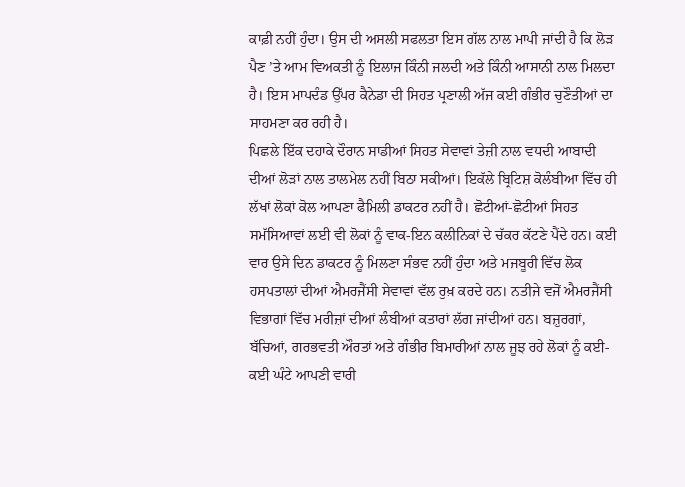ਕਾਫ਼ੀ ਨਹੀਂ ਹੁੰਦਾ। ਉਸ ਦੀ ਅਸਲੀ ਸਫਲਤਾ ਇਸ ਗੱਲ ਨਾਲ ਮਾਪੀ ਜਾਂਦੀ ਹੈ ਕਿ ਲੋੜ ਪੈਣ ’ਤੇ ਆਮ ਵਿਅਕਤੀ ਨੂੰ ਇਲਾਜ ਕਿੰਨੀ ਜਲਦੀ ਅਤੇ ਕਿੰਨੀ ਆਸਾਨੀ ਨਾਲ ਮਿਲਦਾ ਹੈ। ਇਸ ਮਾਪਦੰਡ ਉੱਪਰ ਕੈਨੇਡਾ ਦੀ ਸਿਹਤ ਪ੍ਰਣਾਲੀ ਅੱਜ ਕਈ ਗੰਭੀਰ ਚੁਣੌਤੀਆਂ ਦਾ ਸਾਹਮਣਾ ਕਰ ਰਹੀ ਹੈ।
ਪਿਛਲੇ ਇੱਕ ਦਹਾਕੇ ਦੌਰਾਨ ਸਾਡੀਆਂ ਸਿਹਤ ਸੇਵਾਵਾਂ ਤੇਜ਼ੀ ਨਾਲ ਵਧਦੀ ਆਬਾਦੀ ਦੀਆਂ ਲੋੜਾਂ ਨਾਲ ਤਾਲਮੇਲ ਨਹੀਂ ਬਿਠਾ ਸਕੀਆਂ। ਇਕੱਲੇ ਬ੍ਰਿਟਿਸ਼ ਕੋਲੰਬੀਆ ਵਿੱਚ ਹੀ ਲੱਖਾਂ ਲੋਕਾਂ ਕੋਲ ਆਪਣਾ ਫੈਮਿਲੀ ਡਾਕਟਰ ਨਹੀਂ ਹੈ। ਛੋਟੀਆਂ-ਛੋਟੀਆਂ ਸਿਹਤ ਸਮੱਸਿਆਵਾਂ ਲਈ ਵੀ ਲੋਕਾਂ ਨੂੰ ਵਾਕ-ਇਨ ਕਲੀਨਿਕਾਂ ਦੇ ਚੱਕਰ ਕੱਟਣੇ ਪੈਂਦੇ ਹਨ। ਕਈ ਵਾਰ ਉਸੇ ਦਿਨ ਡਾਕਟਰ ਨੂੰ ਮਿਲਣਾ ਸੰਭਵ ਨਹੀਂ ਹੁੰਦਾ ਅਤੇ ਮਜਬੂਰੀ ਵਿੱਚ ਲੋਕ ਹਸਪਤਾਲਾਂ ਦੀਆਂ ਐਮਰਜੈਂਸੀ ਸੇਵਾਵਾਂ ਵੱਲ ਰੁਖ਼ ਕਰਦੇ ਹਨ। ਨਤੀਜੇ ਵਜੋਂ ਐਮਰਜੈਂਸੀ ਵਿਭਾਗਾਂ ਵਿੱਚ ਮਰੀਜ਼ਾਂ ਦੀਆਂ ਲੰਬੀਆਂ ਕਤਾਰਾਂ ਲੱਗ ਜਾਂਦੀਆਂ ਹਨ। ਬਜ਼ੁਰਗਾਂ, ਬੱਚਿਆਂ, ਗਰਭਵਤੀ ਔਰਤਾਂ ਅਤੇ ਗੰਭੀਰ ਬਿਮਾਰੀਆਂ ਨਾਲ ਜੂਝ ਰਹੇ ਲੋਕਾਂ ਨੂੰ ਕਈ-ਕਈ ਘੰਟੇ ਆਪਣੀ ਵਾਰੀ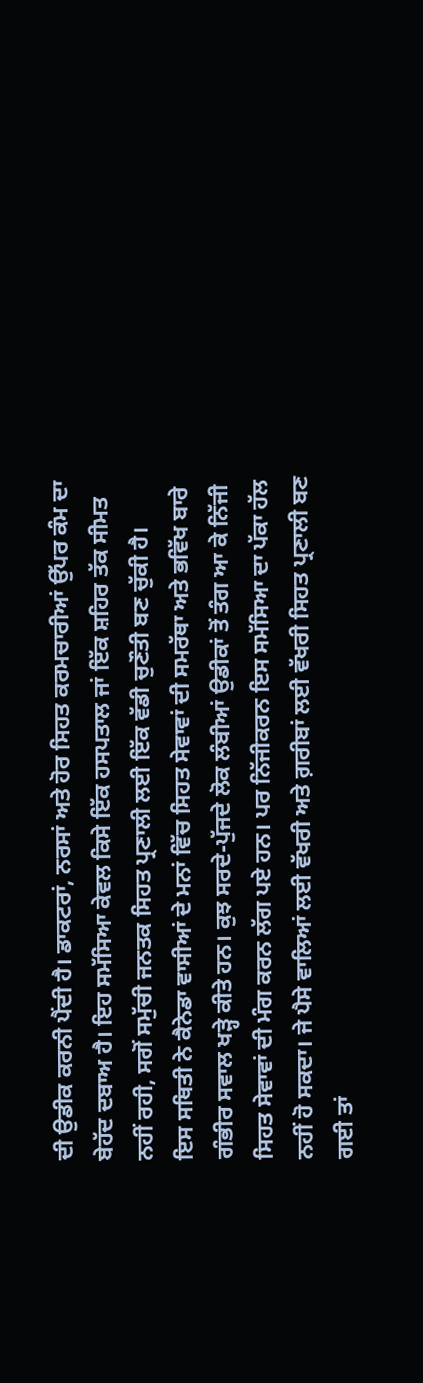ਦੀ ਉਡੀਕ ਕਰਨੀ ਪੈਂਦੀ ਹੈ। ਡਾਕਟਰਾਂ, ਨਰਸਾਂ ਅਤੇ ਹੋਰ ਸਿਹਤ ਕਰਮਚਾਰੀਆਂ ਉੱਪਰ ਕੰਮ ਦਾ ਬੇਹੱਦ ਦਬਾਅ ਹੈ। ਇਹ ਸਮੱਸਿਆ ਕੇਵਲ ਕਿਸੇ ਇੱਕ ਹਸਪਤਾਲ ਜਾਂ ਇੱਕ ਸ਼ਹਿਰ ਤੱਕ ਸੀਮਤ ਨਹੀਂ ਰਹੀ, ਸਗੋਂ ਸਮੁੱਚੀ ਜਨਤਕ ਸਿਹਤ ਪ੍ਰਣਾਲੀ ਲਈ ਇੱਕ ਵੱਡੀ ਚੁਣੌਤੀ ਬਣ ਚੁੱਕੀ ਹੈ।
ਇਸ ਸਥਿਤੀ ਨੇ ਕੈਨੇਡਾ ਵਾਸੀਆਂ ਦੇ ਮਨਾਂ ਵਿੱਚ ਸਿਹਤ ਸੇਵਾਵਾਂ ਦੀ ਸਮਰੱਥਾ ਅਤੇ ਭਵਿੱਖ ਬਾਰੇ ਗੰਭੀਰ ਸਵਾਲ ਖੜ੍ਹੇ ਕੀਤੇ ਹਨ। ਕੁਝ ਸਰਦੇ-ਪੁੱਜਦੇ ਲੋਕ ਲੰਬੀਆਂ ਉਡੀਕਾਂ ਤੋਂ ਤੰਗ ਆ ਕੇ ਨਿੱਜੀ ਸਿਹਤ ਸੇਵਾਵਾਂ ਦੀ ਮੰਗ ਕਰਨ ਲੱਗ ਪਏ ਹਨ। ਪਰ ਨਿੱਜੀਕਰਨ ਇਸ ਸਮੱਸਿਆ ਦਾ ਪੱਕਾ ਹੱਲ ਨਹੀਂ ਹੋ ਸਕਦਾ। ਜੇ ਪੈਸੇ ਵਾਲਿਆਂ ਲਈ ਵੱਖਰੀ ਅਤੇ ਗ਼ਰੀਬਾਂ ਲਈ ਵੱਖਰੀ ਸਿਹਤ ਪ੍ਰਣਾਲੀ ਬਣ ਗਈ ਤਾਂ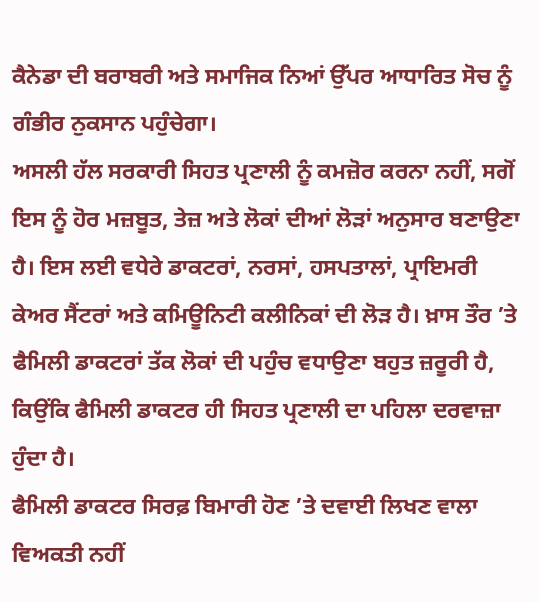ਕੈਨੇਡਾ ਦੀ ਬਰਾਬਰੀ ਅਤੇ ਸਮਾਜਿਕ ਨਿਆਂ ਉੱਪਰ ਆਧਾਰਿਤ ਸੋਚ ਨੂੰ ਗੰਭੀਰ ਨੁਕਸਾਨ ਪਹੁੰਚੇਗਾ।
ਅਸਲੀ ਹੱਲ ਸਰਕਾਰੀ ਸਿਹਤ ਪ੍ਰਣਾਲੀ ਨੂੰ ਕਮਜ਼ੋਰ ਕਰਨਾ ਨਹੀਂ, ਸਗੋਂ ਇਸ ਨੂੰ ਹੋਰ ਮਜ਼ਬੂਤ, ਤੇਜ਼ ਅਤੇ ਲੋਕਾਂ ਦੀਆਂ ਲੋੜਾਂ ਅਨੁਸਾਰ ਬਣਾਉਣਾ ਹੈ। ਇਸ ਲਈ ਵਧੇਰੇ ਡਾਕਟਰਾਂ, ਨਰਸਾਂ, ਹਸਪਤਾਲਾਂ, ਪ੍ਰਾਇਮਰੀ ਕੇਅਰ ਸੈਂਟਰਾਂ ਅਤੇ ਕਮਿਊਨਿਟੀ ਕਲੀਨਿਕਾਂ ਦੀ ਲੋੜ ਹੈ। ਖ਼ਾਸ ਤੌਰ ’ਤੇ ਫੈਮਿਲੀ ਡਾਕਟਰਾਂ ਤੱਕ ਲੋਕਾਂ ਦੀ ਪਹੁੰਚ ਵਧਾਉਣਾ ਬਹੁਤ ਜ਼ਰੂਰੀ ਹੈ, ਕਿਉਂਕਿ ਫੈਮਿਲੀ ਡਾਕਟਰ ਹੀ ਸਿਹਤ ਪ੍ਰਣਾਲੀ ਦਾ ਪਹਿਲਾ ਦਰਵਾਜ਼ਾ ਹੁੰਦਾ ਹੈ।
ਫੈਮਿਲੀ ਡਾਕਟਰ ਸਿਰਫ਼ ਬਿਮਾਰੀ ਹੋਣ ’ਤੇ ਦਵਾਈ ਲਿਖਣ ਵਾਲਾ ਵਿਅਕਤੀ ਨਹੀਂ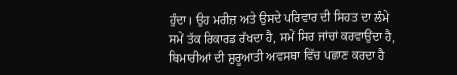ਹੁੰਦਾ। ਉਹ ਮਰੀਜ਼ ਅਤੇ ਉਸਦੇ ਪਰਿਵਾਰ ਦੀ ਸਿਹਤ ਦਾ ਲੰਮੇ ਸਮੇਂ ਤੱਕ ਰਿਕਾਰਡ ਰੱਖਦਾ ਹੈ, ਸਮੇਂ ਸਿਰ ਜਾਂਚਾਂ ਕਰਵਾਉਂਦਾ ਹੈ, ਬਿਮਾਰੀਆਂ ਦੀ ਸ਼ੁਰੂਆਤੀ ਅਵਸਥਾ ਵਿੱਚ ਪਛਾਣ ਕਰਦਾ ਹੈ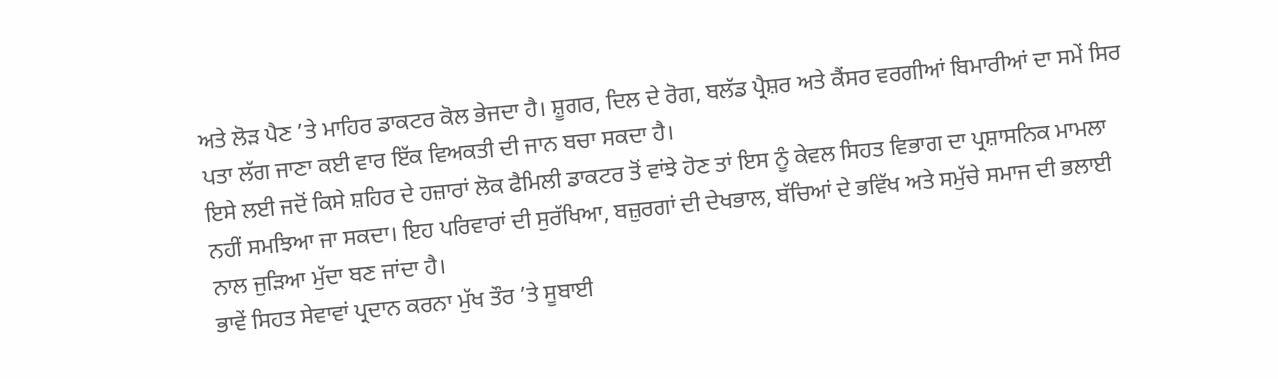ਅਤੇ ਲੋੜ ਪੈਣ ’ਤੇ ਮਾਹਿਰ ਡਾਕਟਰ ਕੋਲ ਭੇਜਦਾ ਹੈ। ਸ਼ੂਗਰ, ਦਿਲ ਦੇ ਰੋਗ, ਬਲੱਡ ਪ੍ਰੈਸ਼ਰ ਅਤੇ ਕੈਂਸਰ ਵਰਗੀਆਂ ਬਿਮਾਰੀਆਂ ਦਾ ਸਮੇਂ ਸਿਰ ਪਤਾ ਲੱਗ ਜਾਣਾ ਕਈ ਵਾਰ ਇੱਕ ਵਿਅਕਤੀ ਦੀ ਜਾਨ ਬਚਾ ਸਕਦਾ ਹੈ।
ਇਸੇ ਲਈ ਜਦੋਂ ਕਿਸੇ ਸ਼ਹਿਰ ਦੇ ਹਜ਼ਾਰਾਂ ਲੋਕ ਫੈਮਿਲੀ ਡਾਕਟਰ ਤੋਂ ਵਾਂਝੇ ਹੋਣ ਤਾਂ ਇਸ ਨੂੰ ਕੇਵਲ ਸਿਹਤ ਵਿਭਾਗ ਦਾ ਪ੍ਰਸ਼ਾਸਨਿਕ ਮਾਮਲਾ ਨਹੀਂ ਸਮਝਿਆ ਜਾ ਸਕਦਾ। ਇਹ ਪਰਿਵਾਰਾਂ ਦੀ ਸੁਰੱਖਿਆ, ਬਜ਼ੁਰਗਾਂ ਦੀ ਦੇਖਭਾਲ, ਬੱਚਿਆਂ ਦੇ ਭਵਿੱਖ ਅਤੇ ਸਮੁੱਚੇ ਸਮਾਜ ਦੀ ਭਲਾਈ ਨਾਲ ਜੁੜਿਆ ਮੁੱਦਾ ਬਣ ਜਾਂਦਾ ਹੈ।
ਭਾਵੇਂ ਸਿਹਤ ਸੇਵਾਵਾਂ ਪ੍ਰਦਾਨ ਕਰਨਾ ਮੁੱਖ ਤੌਰ ’ਤੇ ਸੂਬਾਈ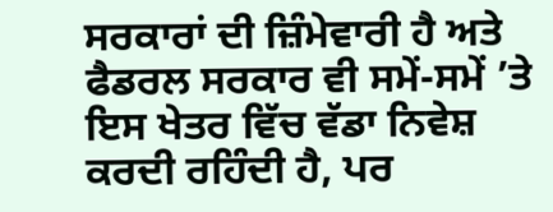ਸਰਕਾਰਾਂ ਦੀ ਜ਼ਿੰਮੇਵਾਰੀ ਹੈ ਅਤੇ ਫੈਡਰਲ ਸਰਕਾਰ ਵੀ ਸਮੇਂ-ਸਮੇਂ ’ਤੇ ਇਸ ਖੇਤਰ ਵਿੱਚ ਵੱਡਾ ਨਿਵੇਸ਼ ਕਰਦੀ ਰਹਿੰਦੀ ਹੈ, ਪਰ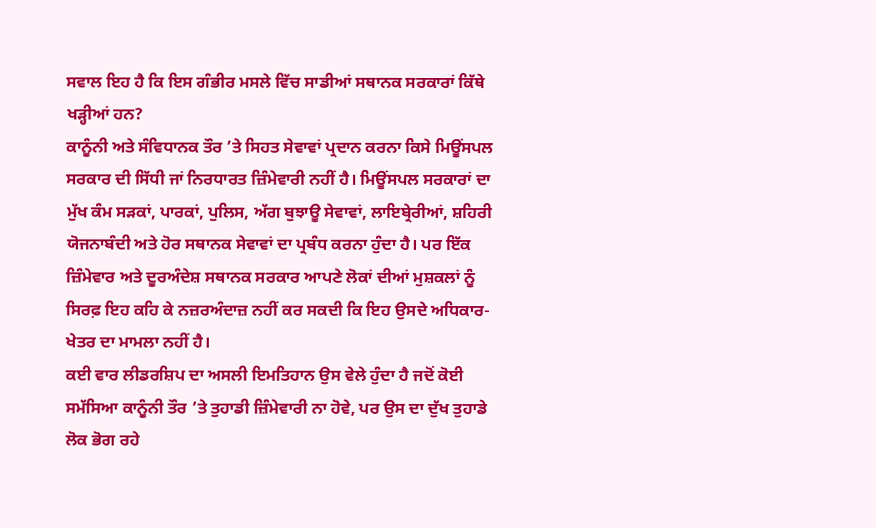ਸਵਾਲ ਇਹ ਹੈ ਕਿ ਇਸ ਗੰਭੀਰ ਮਸਲੇ ਵਿੱਚ ਸਾਡੀਆਂ ਸਥਾਨਕ ਸਰਕਾਰਾਂ ਕਿੱਥੇ ਖੜ੍ਹੀਆਂ ਹਨ?
ਕਾਨੂੰਨੀ ਅਤੇ ਸੰਵਿਧਾਨਕ ਤੌਰ ’ਤੇ ਸਿਹਤ ਸੇਵਾਵਾਂ ਪ੍ਰਦਾਨ ਕਰਨਾ ਕਿਸੇ ਮਿਊਂਸਪਲ ਸਰਕਾਰ ਦੀ ਸਿੱਧੀ ਜਾਂ ਨਿਰਧਾਰਤ ਜ਼ਿੰਮੇਵਾਰੀ ਨਹੀਂ ਹੈ। ਮਿਊਂਸਪਲ ਸਰਕਾਰਾਂ ਦਾ ਮੁੱਖ ਕੰਮ ਸੜਕਾਂ, ਪਾਰਕਾਂ, ਪੁਲਿਸ, ਅੱਗ ਬੁਝਾਊ ਸੇਵਾਵਾਂ, ਲਾਇਬ੍ਰੇਰੀਆਂ, ਸ਼ਹਿਰੀ ਯੋਜਨਾਬੰਦੀ ਅਤੇ ਹੋਰ ਸਥਾਨਕ ਸੇਵਾਵਾਂ ਦਾ ਪ੍ਰਬੰਧ ਕਰਨਾ ਹੁੰਦਾ ਹੈ। ਪਰ ਇੱਕ ਜ਼ਿੰਮੇਵਾਰ ਅਤੇ ਦੂਰਅੰਦੇਸ਼ ਸਥਾਨਕ ਸਰਕਾਰ ਆਪਣੇ ਲੋਕਾਂ ਦੀਆਂ ਮੁਸ਼ਕਲਾਂ ਨੂੰ ਸਿਰਫ਼ ਇਹ ਕਹਿ ਕੇ ਨਜ਼ਰਅੰਦਾਜ਼ ਨਹੀਂ ਕਰ ਸਕਦੀ ਕਿ ਇਹ ਉਸਦੇ ਅਧਿਕਾਰ-ਖੇਤਰ ਦਾ ਮਾਮਲਾ ਨਹੀਂ ਹੈ।
ਕਈ ਵਾਰ ਲੀਡਰਸ਼ਿਪ ਦਾ ਅਸਲੀ ਇਮਤਿਹਾਨ ਉਸ ਵੇਲੇ ਹੁੰਦਾ ਹੈ ਜਦੋਂ ਕੋਈ ਸਮੱਸਿਆ ਕਾਨੂੰਨੀ ਤੌਰ ’ਤੇ ਤੁਹਾਡੀ ਜ਼ਿੰਮੇਵਾਰੀ ਨਾ ਹੋਵੇ, ਪਰ ਉਸ ਦਾ ਦੁੱਖ ਤੁਹਾਡੇ ਲੋਕ ਭੋਗ ਰਹੇ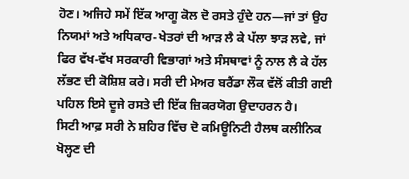ਹੋਣ। ਅਜਿਹੇ ਸਮੇਂ ਇੱਕ ਆਗੂ ਕੋਲ ਦੋ ਰਸਤੇ ਹੁੰਦੇ ਹਨ—ਜਾਂ ਤਾਂ ਉਹ ਨਿਯਮਾਂ ਅਤੇ ਅਧਿਕਾਰ-ਖੇਤਰਾਂ ਦੀ ਆੜ ਲੈ ਕੇ ਪੱਲਾ ਝਾੜ ਲਵੇ, ਜਾਂ ਫਿਰ ਵੱਖ-ਵੱਖ ਸਰਕਾਰੀ ਵਿਭਾਗਾਂ ਅਤੇ ਸੰਸਥਾਵਾਂ ਨੂੰ ਨਾਲ ਲੈ ਕੇ ਹੱਲ ਲੱਭਣ ਦੀ ਕੋਸ਼ਿਸ਼ ਕਰੇ। ਸਰੀ ਦੀ ਮੇਅਰ ਬਰੈਂਡਾ ਲੌਕ ਵੱਲੋਂ ਕੀਤੀ ਗਈ ਪਹਿਲ ਇਸੇ ਦੂਜੇ ਰਸਤੇ ਦੀ ਇੱਕ ਜ਼ਿਕਰਯੋਗ ਉਦਾਹਰਨ ਹੈ।
ਸਿਟੀ ਆਫ਼ ਸਰੀ ਨੇ ਸ਼ਹਿਰ ਵਿੱਚ ਦੋ ਕਮਿਊਨਿਟੀ ਹੈਲਥ ਕਲੀਨਿਕ ਖੋਲ੍ਹਣ ਦੀ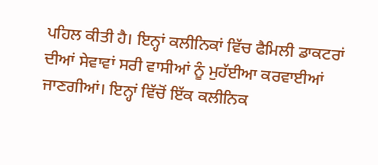ਪਹਿਲ ਕੀਤੀ ਹੈ। ਇਨ੍ਹਾਂ ਕਲੀਨਿਕਾਂ ਵਿੱਚ ਫੈਮਿਲੀ ਡਾਕਟਰਾਂ ਦੀਆਂ ਸੇਵਾਵਾਂ ਸਰੀ ਵਾਸੀਆਂ ਨੂੰ ਮੁਹੱਈਆ ਕਰਵਾਈਆਂ ਜਾਣਗੀਆਂ। ਇਨ੍ਹਾਂ ਵਿੱਚੋਂ ਇੱਕ ਕਲੀਨਿਕ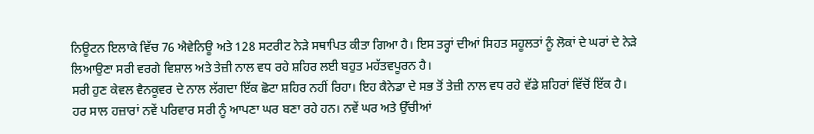ਨਿਊਟਨ ਇਲਾਕੇ ਵਿੱਚ 76 ਐਵੇਨਿਊ ਅਤੇ 128 ਸਟਰੀਟ ਨੇੜੇ ਸਥਾਪਿਤ ਕੀਤਾ ਗਿਆ ਹੈ। ਇਸ ਤਰ੍ਹਾਂ ਦੀਆਂ ਸਿਹਤ ਸਹੂਲਤਾਂ ਨੂੰ ਲੋਕਾਂ ਦੇ ਘਰਾਂ ਦੇ ਨੇੜੇ ਲਿਆਉਣਾ ਸਰੀ ਵਰਗੇ ਵਿਸ਼ਾਲ ਅਤੇ ਤੇਜ਼ੀ ਨਾਲ ਵਧ ਰਹੇ ਸ਼ਹਿਰ ਲਈ ਬਹੁਤ ਮਹੱਤਵਪੂਰਨ ਹੈ।
ਸਰੀ ਹੁਣ ਕੇਵਲ ਵੈਨਕੂਵਰ ਦੇ ਨਾਲ ਲੱਗਦਾ ਇੱਕ ਛੋਟਾ ਸ਼ਹਿਰ ਨਹੀਂ ਰਿਹਾ। ਇਹ ਕੈਨੇਡਾ ਦੇ ਸਭ ਤੋਂ ਤੇਜ਼ੀ ਨਾਲ ਵਧ ਰਹੇ ਵੱਡੇ ਸ਼ਹਿਰਾਂ ਵਿੱਚੋਂ ਇੱਕ ਹੈ। ਹਰ ਸਾਲ ਹਜ਼ਾਰਾਂ ਨਵੇਂ ਪਰਿਵਾਰ ਸਰੀ ਨੂੰ ਆਪਣਾ ਘਰ ਬਣਾ ਰਹੇ ਹਨ। ਨਵੇਂ ਘਰ ਅਤੇ ਉੱਚੀਆਂ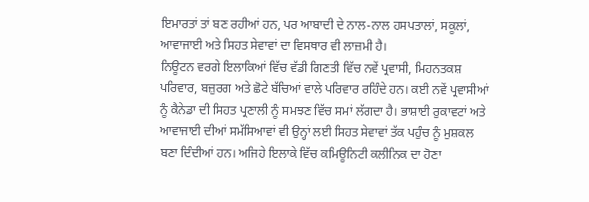ਇਮਾਰਤਾਂ ਤਾਂ ਬਣ ਰਹੀਆਂ ਹਨ, ਪਰ ਆਬਾਦੀ ਦੇ ਨਾਲ-ਨਾਲ ਹਸਪਤਾਲਾਂ, ਸਕੂਲਾਂ, ਆਵਾਜਾਈ ਅਤੇ ਸਿਹਤ ਸੇਵਾਵਾਂ ਦਾ ਵਿਸਥਾਰ ਵੀ ਲਾਜ਼ਮੀ ਹੈ।
ਨਿਊਟਨ ਵਰਗੇ ਇਲਾਕਿਆਂ ਵਿੱਚ ਵੱਡੀ ਗਿਣਤੀ ਵਿੱਚ ਨਵੇਂ ਪ੍ਰਵਾਸੀ, ਮਿਹਨਤਕਸ਼ ਪਰਿਵਾਰ, ਬਜ਼ੁਰਗ ਅਤੇ ਛੋਟੇ ਬੱਚਿਆਂ ਵਾਲੇ ਪਰਿਵਾਰ ਰਹਿੰਦੇ ਹਨ। ਕਈ ਨਵੇਂ ਪ੍ਰਵਾਸੀਆਂ ਨੂੰ ਕੈਨੇਡਾ ਦੀ ਸਿਹਤ ਪ੍ਰਣਾਲੀ ਨੂੰ ਸਮਝਣ ਵਿੱਚ ਸਮਾਂ ਲੱਗਦਾ ਹੈ। ਭਾਸ਼ਾਈ ਰੁਕਾਵਟਾਂ ਅਤੇ ਆਵਾਜਾਈ ਦੀਆਂ ਸਮੱਸਿਆਵਾਂ ਵੀ ਉਨ੍ਹਾਂ ਲਈ ਸਿਹਤ ਸੇਵਾਵਾਂ ਤੱਕ ਪਹੁੰਚ ਨੂੰ ਮੁਸ਼ਕਲ ਬਣਾ ਦਿੰਦੀਆਂ ਹਨ। ਅਜਿਹੇ ਇਲਾਕੇ ਵਿੱਚ ਕਮਿਊਨਿਟੀ ਕਲੀਨਿਕ ਦਾ ਹੋਣਾ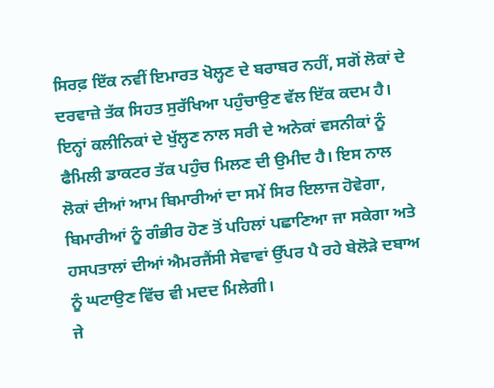ਸਿਰਫ਼ ਇੱਕ ਨਵੀਂ ਇਮਾਰਤ ਖੋਲ੍ਹਣ ਦੇ ਬਰਾਬਰ ਨਹੀਂ, ਸਗੋਂ ਲੋਕਾਂ ਦੇ ਦਰਵਾਜ਼ੇ ਤੱਕ ਸਿਹਤ ਸੁਰੱਖਿਆ ਪਹੁੰਚਾਉਣ ਵੱਲ ਇੱਕ ਕਦਮ ਹੈ।
ਇਨ੍ਹਾਂ ਕਲੀਨਿਕਾਂ ਦੇ ਖੁੱਲ੍ਹਣ ਨਾਲ ਸਰੀ ਦੇ ਅਨੇਕਾਂ ਵਸਨੀਕਾਂ ਨੂੰ ਫੈਮਿਲੀ ਡਾਕਟਰ ਤੱਕ ਪਹੁੰਚ ਮਿਲਣ ਦੀ ਉਮੀਦ ਹੈ। ਇਸ ਨਾਲ ਲੋਕਾਂ ਦੀਆਂ ਆਮ ਬਿਮਾਰੀਆਂ ਦਾ ਸਮੇਂ ਸਿਰ ਇਲਾਜ ਹੋਵੇਗਾ, ਬਿਮਾਰੀਆਂ ਨੂੰ ਗੰਭੀਰ ਹੋਣ ਤੋਂ ਪਹਿਲਾਂ ਪਛਾਣਿਆ ਜਾ ਸਕੇਗਾ ਅਤੇ ਹਸਪਤਾਲਾਂ ਦੀਆਂ ਐਮਰਜੈਂਸੀ ਸੇਵਾਵਾਂ ਉੱਪਰ ਪੈ ਰਹੇ ਬੇਲੋੜੇ ਦਬਾਅ ਨੂੰ ਘਟਾਉਣ ਵਿੱਚ ਵੀ ਮਦਦ ਮਿਲੇਗੀ।
ਜੇ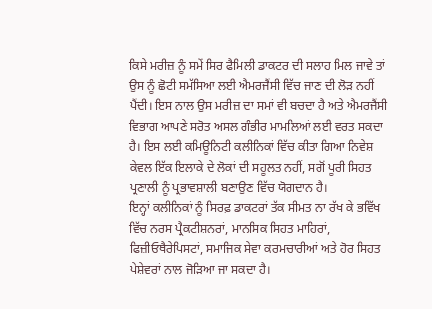ਕਿਸੇ ਮਰੀਜ਼ ਨੂੰ ਸਮੇਂ ਸਿਰ ਫੈਮਿਲੀ ਡਾਕਟਰ ਦੀ ਸਲਾਹ ਮਿਲ ਜਾਵੇ ਤਾਂ ਉਸ ਨੂੰ ਛੋਟੀ ਸਮੱਸਿਆ ਲਈ ਐਮਰਜੈਂਸੀ ਵਿੱਚ ਜਾਣ ਦੀ ਲੋੜ ਨਹੀਂ ਪੈਂਦੀ। ਇਸ ਨਾਲ ਉਸ ਮਰੀਜ਼ ਦਾ ਸਮਾਂ ਵੀ ਬਚਦਾ ਹੈ ਅਤੇ ਐਮਰਜੈਂਸੀ ਵਿਭਾਗ ਆਪਣੇ ਸਰੋਤ ਅਸਲ ਗੰਭੀਰ ਮਾਮਲਿਆਂ ਲਈ ਵਰਤ ਸਕਦਾ ਹੈ। ਇਸ ਲਈ ਕਮਿਊਨਿਟੀ ਕਲੀਨਿਕਾਂ ਵਿੱਚ ਕੀਤਾ ਗਿਆ ਨਿਵੇਸ਼ ਕੇਵਲ ਇੱਕ ਇਲਾਕੇ ਦੇ ਲੋਕਾਂ ਦੀ ਸਹੂਲਤ ਨਹੀਂ, ਸਗੋਂ ਪੂਰੀ ਸਿਹਤ ਪ੍ਰਣਾਲੀ ਨੂੰ ਪ੍ਰਭਾਵਸ਼ਾਲੀ ਬਣਾਉਣ ਵਿੱਚ ਯੋਗਦਾਨ ਹੈ।
ਇਨ੍ਹਾਂ ਕਲੀਨਿਕਾਂ ਨੂੰ ਸਿਰਫ਼ ਡਾਕਟਰਾਂ ਤੱਕ ਸੀਮਤ ਨਾ ਰੱਖ ਕੇ ਭਵਿੱਖ ਵਿੱਚ ਨਰਸ ਪ੍ਰੈਕਟੀਸ਼ਨਰਾਂ, ਮਾਨਸਿਕ ਸਿਹਤ ਮਾਹਿਰਾਂ, ਫਿਜ਼ੀਓਥੈਰੇਪਿਸਟਾਂ, ਸਮਾਜਿਕ ਸੇਵਾ ਕਰਮਚਾਰੀਆਂ ਅਤੇ ਹੋਰ ਸਿਹਤ ਪੇਸ਼ੇਵਰਾਂ ਨਾਲ ਜੋੜਿਆ ਜਾ ਸਕਦਾ ਹੈ।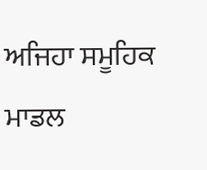ਅਜਿਹਾ ਸਮੂਹਿਕ ਮਾਡਲ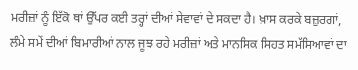ਮਰੀਜ਼ਾਂ ਨੂੰ ਇੱਕੋ ਥਾਂ ਉੱਪਰ ਕਈ ਤਰ੍ਹਾਂ ਦੀਆਂ ਸੇਵਾਵਾਂ ਦੇ ਸਕਦਾ ਹੈ। ਖ਼ਾਸ ਕਰਕੇ ਬਜ਼ੁਰਗਾਂ, ਲੰਮੇ ਸਮੇਂ ਦੀਆਂ ਬਿਮਾਰੀਆਂ ਨਾਲ ਜੂਝ ਰਹੇ ਮਰੀਜ਼ਾਂ ਅਤੇ ਮਾਨਸਿਕ ਸਿਹਤ ਸਮੱਸਿਆਵਾਂ ਦਾ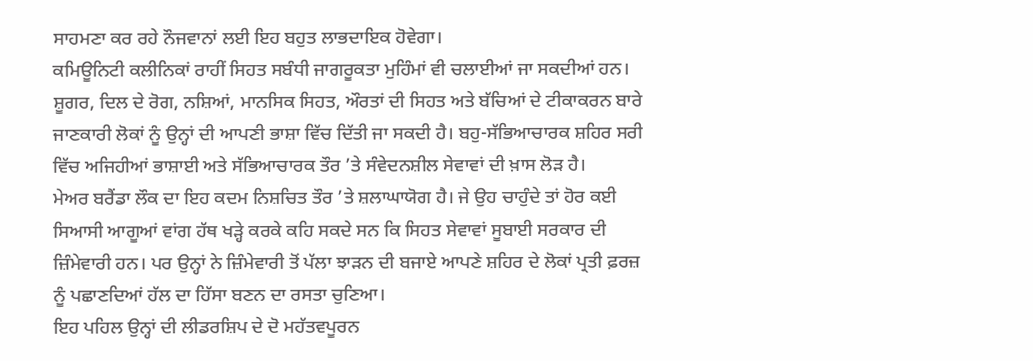ਸਾਹਮਣਾ ਕਰ ਰਹੇ ਨੌਜਵਾਨਾਂ ਲਈ ਇਹ ਬਹੁਤ ਲਾਭਦਾਇਕ ਹੋਵੇਗਾ।
ਕਮਿਊਨਿਟੀ ਕਲੀਨਿਕਾਂ ਰਾਹੀਂ ਸਿਹਤ ਸਬੰਧੀ ਜਾਗਰੂਕਤਾ ਮੁਹਿੰਮਾਂ ਵੀ ਚਲਾਈਆਂ ਜਾ ਸਕਦੀਆਂ ਹਨ। ਸ਼ੂਗਰ, ਦਿਲ ਦੇ ਰੋਗ, ਨਸ਼ਿਆਂ, ਮਾਨਸਿਕ ਸਿਹਤ, ਔਰਤਾਂ ਦੀ ਸਿਹਤ ਅਤੇ ਬੱਚਿਆਂ ਦੇ ਟੀਕਾਕਰਨ ਬਾਰੇ ਜਾਣਕਾਰੀ ਲੋਕਾਂ ਨੂੰ ਉਨ੍ਹਾਂ ਦੀ ਆਪਣੀ ਭਾਸ਼ਾ ਵਿੱਚ ਦਿੱਤੀ ਜਾ ਸਕਦੀ ਹੈ। ਬਹੁ-ਸੱਭਿਆਚਾਰਕ ਸ਼ਹਿਰ ਸਰੀ ਵਿੱਚ ਅਜਿਹੀਆਂ ਭਾਸ਼ਾਈ ਅਤੇ ਸੱਭਿਆਚਾਰਕ ਤੌਰ ’ਤੇ ਸੰਵੇਦਨਸ਼ੀਲ ਸੇਵਾਵਾਂ ਦੀ ਖ਼ਾਸ ਲੋੜ ਹੈ।
ਮੇਅਰ ਬਰੈਂਡਾ ਲੌਕ ਦਾ ਇਹ ਕਦਮ ਨਿਸ਼ਚਿਤ ਤੌਰ ’ਤੇ ਸ਼ਲਾਘਾਯੋਗ ਹੈ। ਜੇ ਉਹ ਚਾਹੁੰਦੇ ਤਾਂ ਹੋਰ ਕਈ ਸਿਆਸੀ ਆਗੂਆਂ ਵਾਂਗ ਹੱਥ ਖੜ੍ਹੇ ਕਰਕੇ ਕਹਿ ਸਕਦੇ ਸਨ ਕਿ ਸਿਹਤ ਸੇਵਾਵਾਂ ਸੂਬਾਈ ਸਰਕਾਰ ਦੀ ਜ਼ਿੰਮੇਵਾਰੀ ਹਨ। ਪਰ ਉਨ੍ਹਾਂ ਨੇ ਜ਼ਿੰਮੇਵਾਰੀ ਤੋਂ ਪੱਲਾ ਝਾੜਨ ਦੀ ਬਜਾਏ ਆਪਣੇ ਸ਼ਹਿਰ ਦੇ ਲੋਕਾਂ ਪ੍ਰਤੀ ਫ਼ਰਜ਼ ਨੂੰ ਪਛਾਣਦਿਆਂ ਹੱਲ ਦਾ ਹਿੱਸਾ ਬਣਨ ਦਾ ਰਸਤਾ ਚੁਣਿਆ।
ਇਹ ਪਹਿਲ ਉਨ੍ਹਾਂ ਦੀ ਲੀਡਰਸ਼ਿਪ ਦੇ ਦੋ ਮਹੱਤਵਪੂਰਨ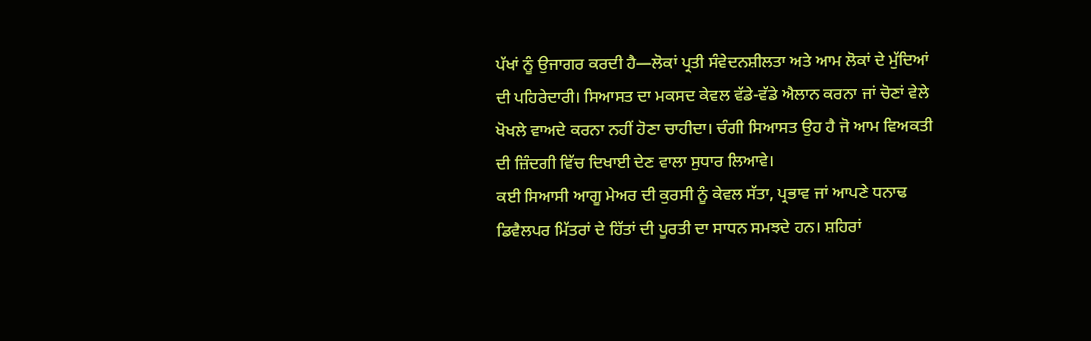ਪੱਖਾਂ ਨੂੰ ਉਜਾਗਰ ਕਰਦੀ ਹੈ—ਲੋਕਾਂ ਪ੍ਰਤੀ ਸੰਵੇਦਨਸ਼ੀਲਤਾ ਅਤੇ ਆਮ ਲੋਕਾਂ ਦੇ ਮੁੱਦਿਆਂ ਦੀ ਪਹਿਰੇਦਾਰੀ। ਸਿਆਸਤ ਦਾ ਮਕਸਦ ਕੇਵਲ ਵੱਡੇ-ਵੱਡੇ ਐਲਾਨ ਕਰਨਾ ਜਾਂ ਚੋਣਾਂ ਵੇਲੇ ਖੋਖਲੇ ਵਾਅਦੇ ਕਰਨਾ ਨਹੀਂ ਹੋਣਾ ਚਾਹੀਦਾ। ਚੰਗੀ ਸਿਆਸਤ ਉਹ ਹੈ ਜੋ ਆਮ ਵਿਅਕਤੀ ਦੀ ਜ਼ਿੰਦਗੀ ਵਿੱਚ ਦਿਖਾਈ ਦੇਣ ਵਾਲਾ ਸੁਧਾਰ ਲਿਆਵੇ।
ਕਈ ਸਿਆਸੀ ਆਗੂ ਮੇਅਰ ਦੀ ਕੁਰਸੀ ਨੂੰ ਕੇਵਲ ਸੱਤਾ, ਪ੍ਰਭਾਵ ਜਾਂ ਆਪਣੇ ਧਨਾਢ ਡਿਵੈਲਪਰ ਮਿੱਤਰਾਂ ਦੇ ਹਿੱਤਾਂ ਦੀ ਪੂਰਤੀ ਦਾ ਸਾਧਨ ਸਮਝਦੇ ਹਨ। ਸ਼ਹਿਰਾਂ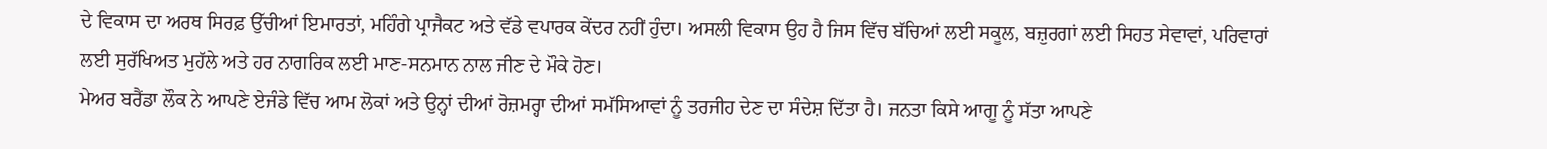ਦੇ ਵਿਕਾਸ ਦਾ ਅਰਥ ਸਿਰਫ਼ ਉੱਚੀਆਂ ਇਮਾਰਤਾਂ, ਮਹਿੰਗੇ ਪ੍ਰਾਜੈਕਟ ਅਤੇ ਵੱਡੇ ਵਪਾਰਕ ਕੇਂਦਰ ਨਹੀਂ ਹੁੰਦਾ। ਅਸਲੀ ਵਿਕਾਸ ਉਹ ਹੈ ਜਿਸ ਵਿੱਚ ਬੱਚਿਆਂ ਲਈ ਸਕੂਲ, ਬਜ਼ੁਰਗਾਂ ਲਈ ਸਿਹਤ ਸੇਵਾਵਾਂ, ਪਰਿਵਾਰਾਂ ਲਈ ਸੁਰੱਖਿਅਤ ਮੁਹੱਲੇ ਅਤੇ ਹਰ ਨਾਗਰਿਕ ਲਈ ਮਾਣ-ਸਨਮਾਨ ਨਾਲ ਜੀਣ ਦੇ ਮੌਕੇ ਹੋਣ।
ਮੇਅਰ ਬਰੈਂਡਾ ਲੌਕ ਨੇ ਆਪਣੇ ਏਜੰਡੇ ਵਿੱਚ ਆਮ ਲੋਕਾਂ ਅਤੇ ਉਨ੍ਹਾਂ ਦੀਆਂ ਰੋਜ਼ਮਰ੍ਹਾ ਦੀਆਂ ਸਮੱਸਿਆਵਾਂ ਨੂੰ ਤਰਜੀਹ ਦੇਣ ਦਾ ਸੰਦੇਸ਼ ਦਿੱਤਾ ਹੈ। ਜਨਤਾ ਕਿਸੇ ਆਗੂ ਨੂੰ ਸੱਤਾ ਆਪਣੇ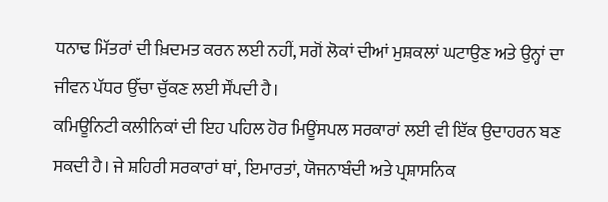ਧਨਾਢ ਮਿੱਤਰਾਂ ਦੀ ਖ਼ਿਦਮਤ ਕਰਨ ਲਈ ਨਹੀਂ, ਸਗੋਂ ਲੋਕਾਂ ਦੀਆਂ ਮੁਸ਼ਕਲਾਂ ਘਟਾਉਣ ਅਤੇ ਉਨ੍ਹਾਂ ਦਾ ਜੀਵਨ ਪੱਧਰ ਉੱਚਾ ਚੁੱਕਣ ਲਈ ਸੌਂਪਦੀ ਹੈ।
ਕਮਿਊਨਿਟੀ ਕਲੀਨਿਕਾਂ ਦੀ ਇਹ ਪਹਿਲ ਹੋਰ ਮਿਊਂਸਪਲ ਸਰਕਾਰਾਂ ਲਈ ਵੀ ਇੱਕ ਉਦਾਹਰਨ ਬਣ ਸਕਦੀ ਹੈ। ਜੇ ਸ਼ਹਿਰੀ ਸਰਕਾਰਾਂ ਥਾਂ, ਇਮਾਰਤਾਂ, ਯੋਜਨਾਬੰਦੀ ਅਤੇ ਪ੍ਰਸ਼ਾਸਨਿਕ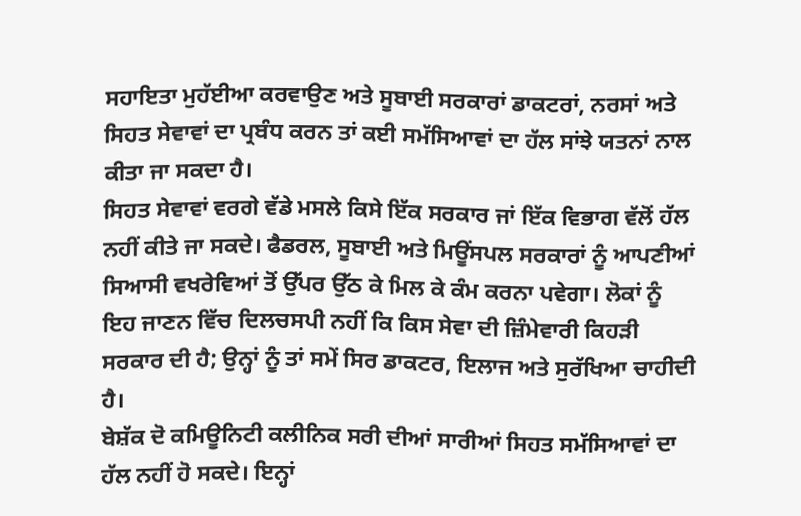ਸਹਾਇਤਾ ਮੁਹੱਈਆ ਕਰਵਾਉਣ ਅਤੇ ਸੂਬਾਈ ਸਰਕਾਰਾਂ ਡਾਕਟਰਾਂ, ਨਰਸਾਂ ਅਤੇ ਸਿਹਤ ਸੇਵਾਵਾਂ ਦਾ ਪ੍ਰਬੰਧ ਕਰਨ ਤਾਂ ਕਈ ਸਮੱਸਿਆਵਾਂ ਦਾ ਹੱਲ ਸਾਂਝੇ ਯਤਨਾਂ ਨਾਲ ਕੀਤਾ ਜਾ ਸਕਦਾ ਹੈ।
ਸਿਹਤ ਸੇਵਾਵਾਂ ਵਰਗੇ ਵੱਡੇ ਮਸਲੇ ਕਿਸੇ ਇੱਕ ਸਰਕਾਰ ਜਾਂ ਇੱਕ ਵਿਭਾਗ ਵੱਲੋਂ ਹੱਲ ਨਹੀਂ ਕੀਤੇ ਜਾ ਸਕਦੇ। ਫੈਡਰਲ, ਸੂਬਾਈ ਅਤੇ ਮਿਊਂਸਪਲ ਸਰਕਾਰਾਂ ਨੂੰ ਆਪਣੀਆਂ ਸਿਆਸੀ ਵਖਰੇਵਿਆਂ ਤੋਂ ਉੱਪਰ ਉੱਠ ਕੇ ਮਿਲ ਕੇ ਕੰਮ ਕਰਨਾ ਪਵੇਗਾ। ਲੋਕਾਂ ਨੂੰ ਇਹ ਜਾਣਨ ਵਿੱਚ ਦਿਲਚਸਪੀ ਨਹੀਂ ਕਿ ਕਿਸ ਸੇਵਾ ਦੀ ਜ਼ਿੰਮੇਵਾਰੀ ਕਿਹੜੀ ਸਰਕਾਰ ਦੀ ਹੈ; ਉਨ੍ਹਾਂ ਨੂੰ ਤਾਂ ਸਮੇਂ ਸਿਰ ਡਾਕਟਰ, ਇਲਾਜ ਅਤੇ ਸੁਰੱਖਿਆ ਚਾਹੀਦੀ ਹੈ।
ਬੇਸ਼ੱਕ ਦੋ ਕਮਿਊਨਿਟੀ ਕਲੀਨਿਕ ਸਰੀ ਦੀਆਂ ਸਾਰੀਆਂ ਸਿਹਤ ਸਮੱਸਿਆਵਾਂ ਦਾ ਹੱਲ ਨਹੀਂ ਹੋ ਸਕਦੇ। ਇਨ੍ਹਾਂ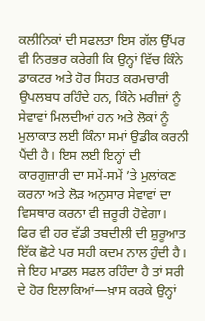ਕਲੀਨਿਕਾਂ ਦੀ ਸਫਲਤਾ ਇਸ ਗੱਲ ਉੱਪਰ ਵੀ ਨਿਰਭਰ ਕਰੇਗੀ ਕਿ ਉਨ੍ਹਾਂ ਵਿੱਚ ਕਿੰਨੇ ਡਾਕਟਰ ਅਤੇ ਹੋਰ ਸਿਹਤ ਕਰਮਚਾਰੀ ਉਪਲਬਧ ਰਹਿੰਦੇ ਹਨ, ਕਿੰਨੇ ਮਰੀਜ਼ਾਂ ਨੂੰ ਸੇਵਾਵਾਂ ਮਿਲਦੀਆਂ ਹਨ ਅਤੇ ਲੋਕਾਂ ਨੂੰ ਮੁਲਾਕਾਤ ਲਈ ਕਿੰਨਾ ਸਮਾਂ ਉਡੀਕ ਕਰਨੀ ਪੈਂਦੀ ਹੈ। ਇਸ ਲਈ ਇਨ੍ਹਾਂ ਦੀ ਕਾਰਗੁਜ਼ਾਰੀ ਦਾ ਸਮੇਂ-ਸਮੇਂ ’ਤੇ ਮੁਲਾਂਕਣ ਕਰਨਾ ਅਤੇ ਲੋੜ ਅਨੁਸਾਰ ਸੇਵਾਵਾਂ ਦਾ ਵਿਸਥਾਰ ਕਰਨਾ ਵੀ ਜ਼ਰੂਰੀ ਹੋਵੇਗਾ।
ਫਿਰ ਵੀ ਹਰ ਵੱਡੀ ਤਬਦੀਲੀ ਦੀ ਸ਼ੁਰੂਆਤ ਇੱਕ ਛੋਟੇ ਪਰ ਸਹੀ ਕਦਮ ਨਾਲ ਹੁੰਦੀ ਹੈ। ਜੇ ਇਹ ਮਾਡਲ ਸਫਲ ਰਹਿੰਦਾ ਹੈ ਤਾਂ ਸਰੀ ਦੇ ਹੋਰ ਇਲਾਕਿਆਂ—ਖ਼ਾਸ ਕਰਕੇ ਉਨ੍ਹਾਂ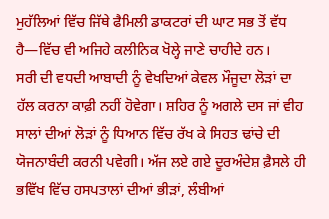ਮੁਹੱਲਿਆਂ ਵਿੱਚ ਜਿੱਥੇ ਫੈਮਿਲੀ ਡਾਕਟਰਾਂ ਦੀ ਘਾਟ ਸਭ ਤੋਂ ਵੱਧ ਹੈ—ਵਿੱਚ ਵੀ ਅਜਿਹੇ ਕਲੀਨਿਕ ਖੋਲ੍ਹੇ ਜਾਣੇ ਚਾਹੀਦੇ ਹਨ।
ਸਰੀ ਦੀ ਵਧਦੀ ਆਬਾਦੀ ਨੂੰ ਵੇਖਦਿਆਂ ਕੇਵਲ ਮੌਜੂਦਾ ਲੋੜਾਂ ਦਾ ਹੱਲ ਕਰਨਾ ਕਾਫ਼ੀ ਨਹੀਂ ਹੋਵੇਗਾ। ਸ਼ਹਿਰ ਨੂੰ ਅਗਲੇ ਦਸ ਜਾਂ ਵੀਹ ਸਾਲਾਂ ਦੀਆਂ ਲੋੜਾਂ ਨੂੰ ਧਿਆਨ ਵਿੱਚ ਰੱਖ ਕੇ ਸਿਹਤ ਢਾਂਚੇ ਦੀ ਯੋਜਨਾਬੰਦੀ ਕਰਨੀ ਪਵੇਗੀ। ਅੱਜ ਲਏ ਗਏ ਦੂਰਅੰਦੇਸ਼ ਫ਼ੈਸਲੇ ਹੀ ਭਵਿੱਖ ਵਿੱਚ ਹਸਪਤਾਲਾਂ ਦੀਆਂ ਭੀੜਾਂ, ਲੰਬੀਆਂ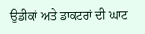ਉਡੀਕਾਂ ਅਤੇ ਡਾਕਟਰਾਂ ਦੀ ਘਾਟ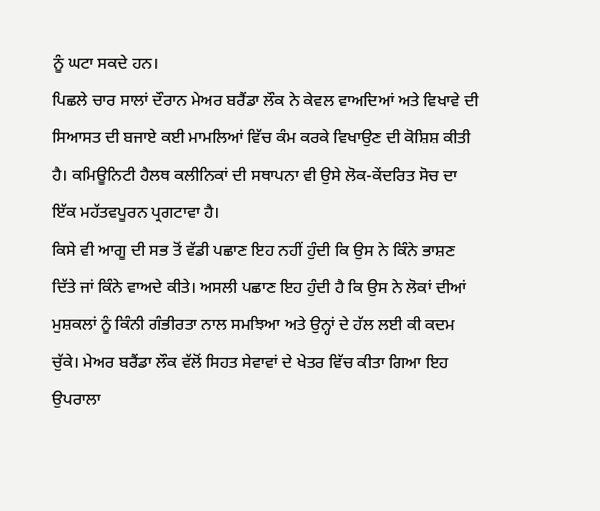ਨੂੰ ਘਟਾ ਸਕਦੇ ਹਨ।
ਪਿਛਲੇ ਚਾਰ ਸਾਲਾਂ ਦੌਰਾਨ ਮੇਅਰ ਬਰੈਂਡਾ ਲੌਕ ਨੇ ਕੇਵਲ ਵਾਅਦਿਆਂ ਅਤੇ ਵਿਖਾਵੇ ਦੀ ਸਿਆਸਤ ਦੀ ਬਜਾਏ ਕਈ ਮਾਮਲਿਆਂ ਵਿੱਚ ਕੰਮ ਕਰਕੇ ਵਿਖਾਉਣ ਦੀ ਕੋਸ਼ਿਸ਼ ਕੀਤੀ ਹੈ। ਕਮਿਊਨਿਟੀ ਹੈਲਥ ਕਲੀਨਿਕਾਂ ਦੀ ਸਥਾਪਨਾ ਵੀ ਉਸੇ ਲੋਕ-ਕੇਂਦਰਿਤ ਸੋਚ ਦਾ ਇੱਕ ਮਹੱਤਵਪੂਰਨ ਪ੍ਰਗਟਾਵਾ ਹੈ।
ਕਿਸੇ ਵੀ ਆਗੂ ਦੀ ਸਭ ਤੋਂ ਵੱਡੀ ਪਛਾਣ ਇਹ ਨਹੀਂ ਹੁੰਦੀ ਕਿ ਉਸ ਨੇ ਕਿੰਨੇ ਭਾਸ਼ਣ ਦਿੱਤੇ ਜਾਂ ਕਿੰਨੇ ਵਾਅਦੇ ਕੀਤੇ। ਅਸਲੀ ਪਛਾਣ ਇਹ ਹੁੰਦੀ ਹੈ ਕਿ ਉਸ ਨੇ ਲੋਕਾਂ ਦੀਆਂ ਮੁਸ਼ਕਲਾਂ ਨੂੰ ਕਿੰਨੀ ਗੰਭੀਰਤਾ ਨਾਲ ਸਮਝਿਆ ਅਤੇ ਉਨ੍ਹਾਂ ਦੇ ਹੱਲ ਲਈ ਕੀ ਕਦਮ ਚੁੱਕੇ। ਮੇਅਰ ਬਰੈਂਡਾ ਲੌਕ ਵੱਲੋਂ ਸਿਹਤ ਸੇਵਾਵਾਂ ਦੇ ਖੇਤਰ ਵਿੱਚ ਕੀਤਾ ਗਿਆ ਇਹ ਉਪਰਾਲਾ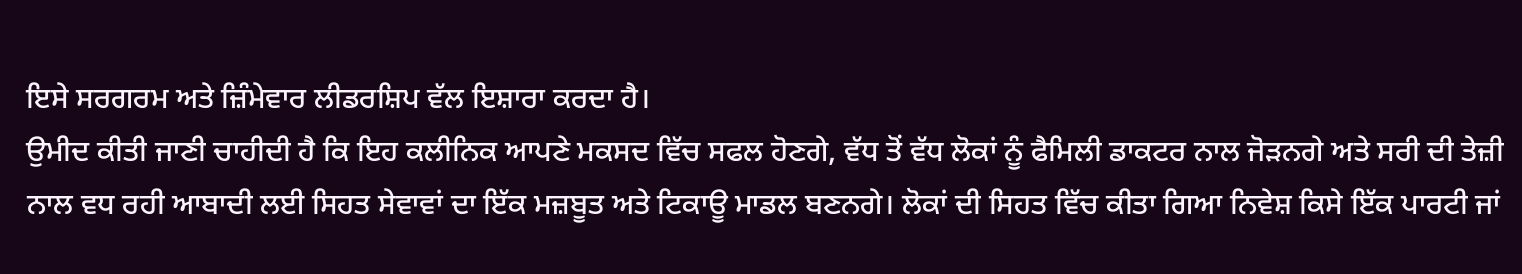ਇਸੇ ਸਰਗਰਮ ਅਤੇ ਜ਼ਿੰਮੇਵਾਰ ਲੀਡਰਸ਼ਿਪ ਵੱਲ ਇਸ਼ਾਰਾ ਕਰਦਾ ਹੈ।
ਉਮੀਦ ਕੀਤੀ ਜਾਣੀ ਚਾਹੀਦੀ ਹੈ ਕਿ ਇਹ ਕਲੀਨਿਕ ਆਪਣੇ ਮਕਸਦ ਵਿੱਚ ਸਫਲ ਹੋਣਗੇ, ਵੱਧ ਤੋਂ ਵੱਧ ਲੋਕਾਂ ਨੂੰ ਫੈਮਿਲੀ ਡਾਕਟਰ ਨਾਲ ਜੋੜਨਗੇ ਅਤੇ ਸਰੀ ਦੀ ਤੇਜ਼ੀ ਨਾਲ ਵਧ ਰਹੀ ਆਬਾਦੀ ਲਈ ਸਿਹਤ ਸੇਵਾਵਾਂ ਦਾ ਇੱਕ ਮਜ਼ਬੂਤ ਅਤੇ ਟਿਕਾਊ ਮਾਡਲ ਬਣਨਗੇ। ਲੋਕਾਂ ਦੀ ਸਿਹਤ ਵਿੱਚ ਕੀਤਾ ਗਿਆ ਨਿਵੇਸ਼ ਕਿਸੇ ਇੱਕ ਪਾਰਟੀ ਜਾਂ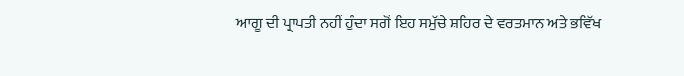ਆਗੂ ਦੀ ਪ੍ਰਾਪਤੀ ਨਹੀਂ ਹੁੰਦਾ ਸਗੋਂ ਇਹ ਸਮੁੱਚੇ ਸ਼ਹਿਰ ਦੇ ਵਰਤਮਾਨ ਅਤੇ ਭਵਿੱਖ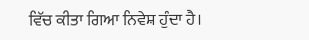ਵਿੱਚ ਕੀਤਾ ਗਿਆ ਨਿਵੇਸ਼ ਹੁੰਦਾ ਹੈ।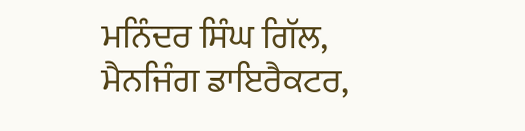ਮਨਿੰਦਰ ਸਿੰਘ ਗਿੱਲ,
ਮੈਨਜਿੰਗ ਡਾਇਰੈਕਟਰ,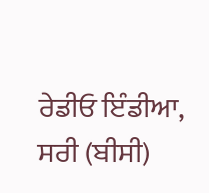ਰੇਡੀਓ ਇੰਡੀਆ, ਸਰੀ (ਬੀਸੀ)